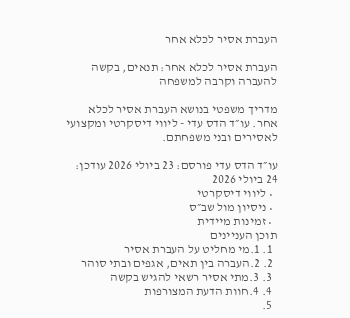העברת אסיר לכלא אחר

העברת אסיר לכלא אחר: תנאים, בקשה להעברה וקרבה למשפחה

מדריך משפטי בנושא העברת אסיר לכלא אחר. עו״ד הדס עדי - ליווי דיסקרטי ומקצועי לאסירים ובני משפחתם.

עו״ד הדס עדי פורסם: 23 ביולי 2026 עודכן: 24 ביולי 2026
  • ליווי דיסקרטי
  • ניסיון מול שב״ס
  • זמינות מיידית
תוכן העניינים
  1. 1.מי מחליט על העברת אסיר
  2. 2.העברה בין תאים, אגפים ובתי סוהר
  3. 3.מתי אסיר רשאי להגיש בקשה
  4. 4.חוות הדעת המצורפות
  5.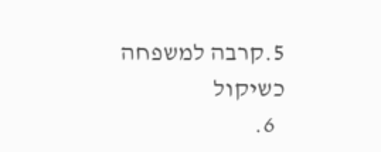5.קרבה למשפחה כשיקול
  6.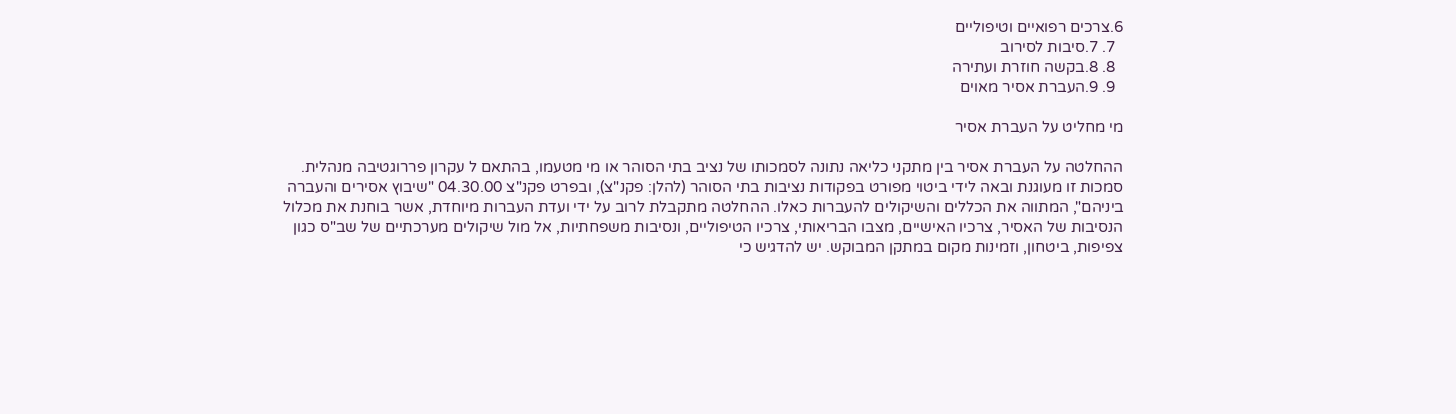6.צרכים רפואיים וטיפוליים
  7. 7.סיבות לסירוב
  8. 8.בקשה חוזרת ועתירה
  9. 9.העברת אסיר מאוים

מי מחליט על העברת אסיר

ההחלטה על העברת אסיר בין מתקני כליאה נתונה לסמכותו של נציב בתי הסוהר או מי מטעמו, בהתאם ל עקרון פררוגטיבה מנהלית. סמכות זו מעוגנת ובאה לידי ביטוי מפורט בפקודות נציבות בתי הסוהר (להלן: פקנ"צ), ובפרט פקנ"צ 04.30.00 "שיבוץ אסירים והעברה ביניהם", המתווה את הכללים והשיקולים להעברות כאלו. ההחלטה מתקבלת לרוב על ידי ועדת העברות מיוחדת, אשר בוחנת את מכלול הנסיבות של האסיר, צרכיו האישיים, מצבו הבריאותי, צרכיו הטיפוליים, ונסיבות משפחתיות, אל מול שיקולים מערכתיים של שב"ס כגון צפיפות, ביטחון, וזמינות מקום במתקן המבוקש. יש להדגיש כי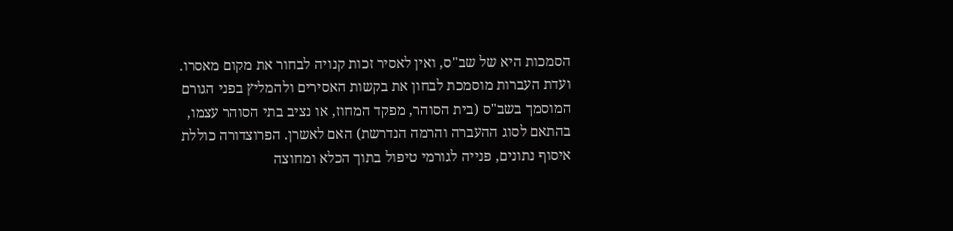הסמכות היא של שב"ס, ואין לאסיר זכות קנויה לבחור את מקום מאסרו. ועדת העברות מוסמכת לבחון את בקשות האסירים ולהמליץ בפני הגורם המוסמך בשב"ס (בית הסוהר, מפקד המחוז, או נציב בתי הסוהר עצמו, בהתאם לסוג ההעברה והרמה הנדרשת) האם לאשרן. הפרוצדורה כוללת איסוף נתונים, פנייה לגורמי טיפול בתוך הכלא ומחוצה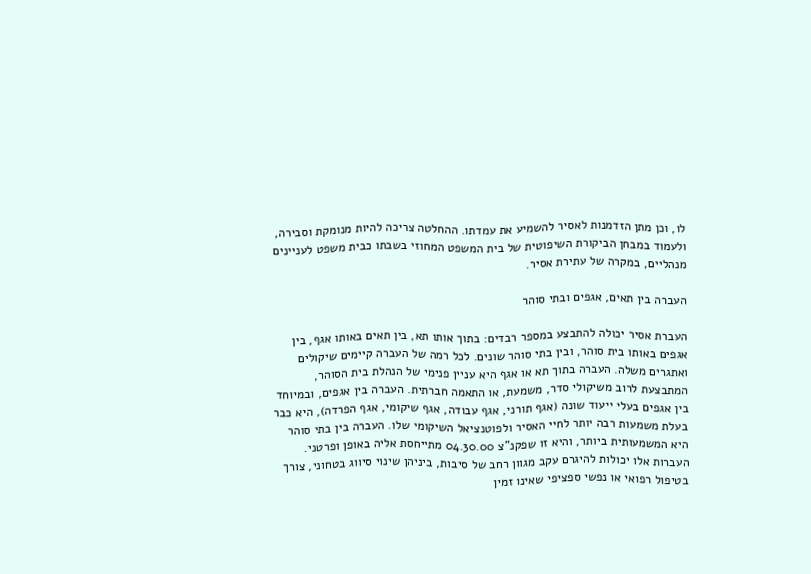לו, וכן מתן הזדמנות לאסיר להשמיע את עמדתו. ההחלטה צריכה להיות מנומקת וסבירה, ולעמוד במבחן הביקורת השיפוטית של בית המשפט המחוזי בשבתו כבית משפט לעניינים מנהליים, במקרה של עתירת אסיר.

העברה בין תאים, אגפים ובתי סוהר

העברת אסיר יכולה להתבצע במספר רבדים: בתוך אותו תא, בין תאים באותו אגף, בין אגפים באותו בית סוהר, ובין בתי סוהר שונים. לכל רמה של העברה קיימים שיקולים ואתגרים משלה. העברה בתוך תא או אגף היא עניין פנימי של הנהלת בית הסוהר, המתבצעת לרוב משיקולי סדר, משמעת, או התאמה חברתית. העברה בין אגפים, ובמיוחד בין אגפים בעלי ייעוד שונה (אגף תורני, אגף עבודה, אגף שיקומי, אגף הפרדה), היא כבר בעלת משמעות רבה יותר לחיי האסיר ולפוטנציאל השיקומי שלו. העברה בין בתי סוהר היא המשמעותית ביותר, והיא זו שפקנ"צ 04.30.00 מתייחסת אליה באופן ופרטני. העברות אלו יכולות להיגרם עקב מגוון רחב של סיבות, ביניהן שינוי סיווג בטחוני, צורך בטיפול רפואי או נפשי ספציפי שאינו זמין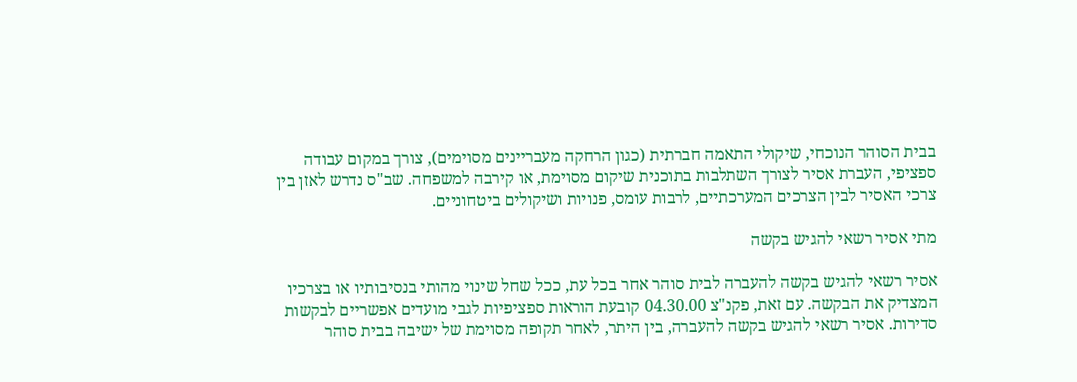בבית הסוהר הנוכחי, שיקולי התאמה חברתית (כגון הרחקה מעבריינים מסוימים), צורך במקום עבודה ספציפי, העברת אסיר לצורך השתלבות בתוכנית שיקום מסוימת, או קירבה למשפחה. שב"ס נדרש לאזן בין צרכי האסיר לבין הצרכים המערכתיים, לרבות עומס, פנויות ושיקולים ביטחוניים.

מתי אסיר רשאי להגיש בקשה

אסיר רשאי להגיש בקשה להעברה לבית סוהר אחר בכל עת, ככל שחל שינוי מהותי בנסיבותיו או בצרכיו המצדיק את הבקשה. עם זאת, פקנ"צ 04.30.00 קובעת הוראות ספציפיות לגבי מועדים אפשריים לבקשות סדירות. אסיר רשאי להגיש בקשה להעברה, בין היתר, לאחר תקופה מסוימת של ישיבה בבית סוהר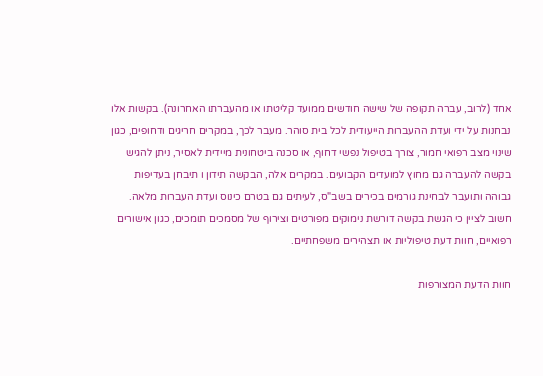אחד (לרוב, עברה תקופה של שישה חודשים ממועד קליטתו או מהעברתו האחרונה). בקשות אלו נבחנות על ידי ועדת ההעברות הייעודית לכל בית סוהר. מעבר לכך, במקרים חריגים ודחופים, כגון שינוי מצב רפואי חמור, צורך בטיפול נפשי דחוף, או סכנה ביטחונית מיידית לאסיר, ניתן להגיש בקשה להעברה גם מחוץ למועדים הקבועים. במקרים אלה, הבקשה תידון ו תיבחן בעדיפות גבוהה ותועבר לבחינת גורמים בכירים בשב"ס, לעיתים גם בטרם כינוס ועדת העברות מלאה. חשוב לציין כי הגשת בקשה דורשת נימוקים מפורטים וצירוף של מסמכים תומכים, כגון אישורים רפואיים, חוות דעת טיפוליות או תצהירים משפחתיים.

חוות הדעת המצורפות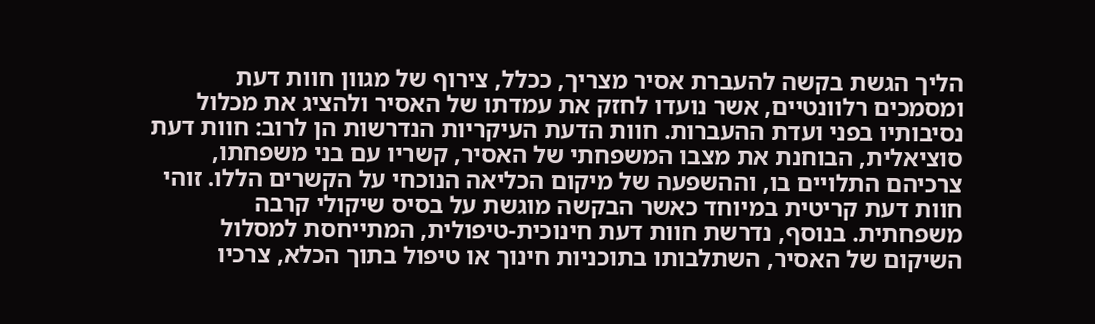הליך הגשת בקשה להעברת אסיר מצריך, ככלל, צירוף של מגוון חוות דעת ומסמכים רלוונטיים, אשר נועדו לחזק את עמדתו של האסיר ולהציג את מכלול נסיבותיו בפני ועדת ההעברות. חוות הדעת העיקריות הנדרשות הן לרוב: חוות דעת סוציאלית, הבוחנת את מצבו המשפחתי של האסיר, קשריו עם בני משפחתו, צרכיהם התלויים בו, וההשפעה של מיקום הכליאה הנוכחי על הקשרים הללו. זוהי חוות דעת קריטית במיוחד כאשר הבקשה מוגשת על בסיס שיקולי קרבה משפחתית. בנוסף, נדרשת חוות דעת חינוכית-טיפולית, המתייחסת למסלול השיקום של האסיר, השתלבותו בתוכניות חינוך או טיפול בתוך הכלא, צרכיו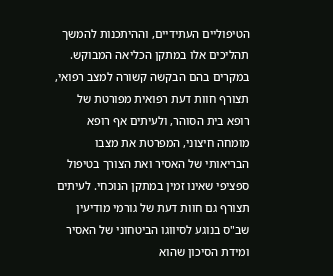הטיפוליים העתידיים, וההיתכנות להמשך תהליכים אלו במתקן הכליאה המבוקש. במקרים בהם הבקשה קשורה למצב רפואי, תצורף חוות דעת רפואית מפורטת של רופא בית הסוהר, ולעיתים אף רופא מומחה חיצוני, המפרטת את מצבו הבריאותי של האסיר ואת הצורך בטיפול ספציפי שאינו זמין במתקן הנוכחי. לעיתים תצורף גם חוות דעת של גורמי מודיעין שב"ס בנוגע לסיווגו הביטחוני של האסיר ומידת הסיכון שהוא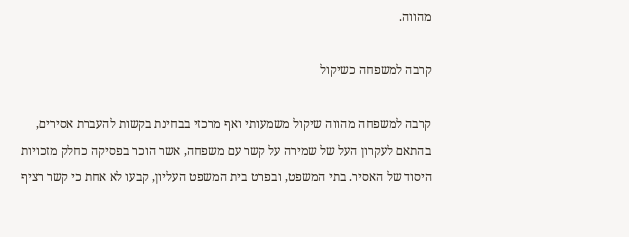מהווה.

קרבה למשפחה כשיקול

קרבה למשפחה מהווה שיקול משמעותי ואף מרכזי בבחינת בקשות להעברת אסירים, בהתאם לעקרון העל של שמירה על קשר עם משפחה, אשר הוכר בפסיקה כחלק מזכויות היסוד של האסיר. בתי המשפט, ובפרט בית המשפט העליון, קבעו לא אחת כי קשר רציף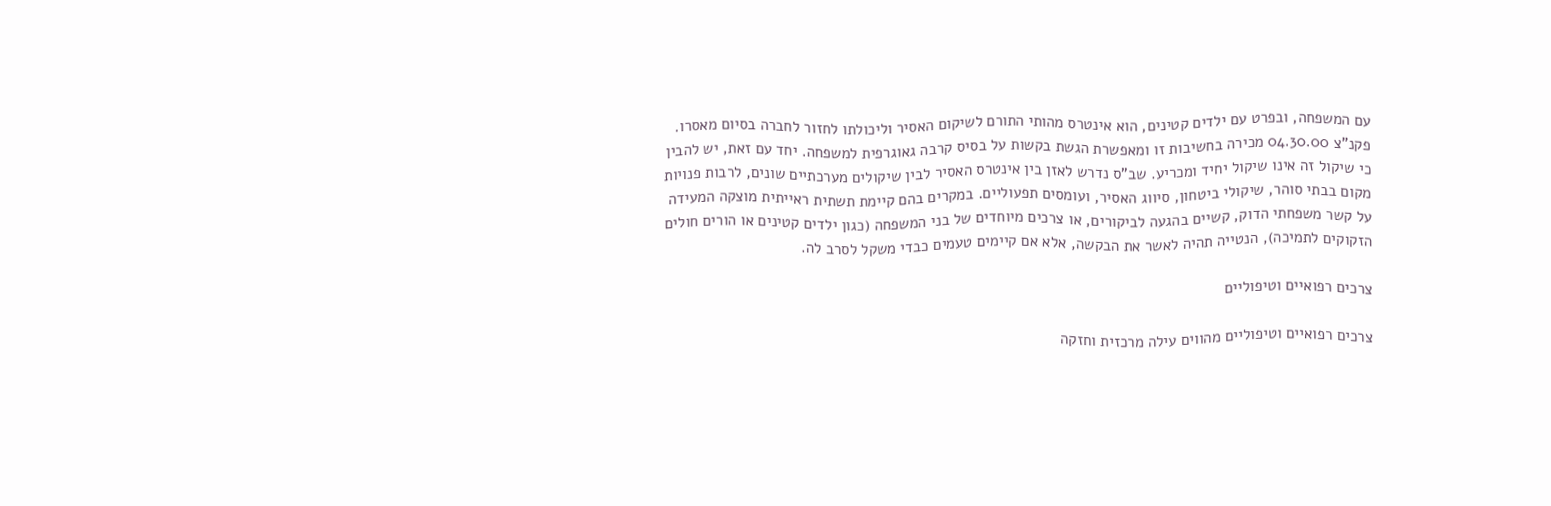עם המשפחה, ובפרט עם ילדים קטינים, הוא אינטרס מהותי התורם לשיקום האסיר וליכולתו לחזור לחברה בסיום מאסרו. פקנ"צ 04.30.00 מכירה בחשיבות זו ומאפשרת הגשת בקשות על בסיס קרבה גאוגרפית למשפחה. יחד עם זאת, יש להבין כי שיקול זה אינו שיקול יחיד ומכריע. שב"ס נדרש לאזן בין אינטרס האסיר לבין שיקולים מערכתיים שונים, לרבות פנויות מקום בבתי סוהר, שיקולי ביטחון, סיווג האסיר, ועומסים תפעוליים. במקרים בהם קיימת תשתית ראייתית מוצקה המעידה על קשר משפחתי הדוק, קשיים בהגעה לביקורים, או צרכים מיוחדים של בני המשפחה (כגון ילדים קטינים או הורים חולים הזקוקים לתמיכה), הנטייה תהיה לאשר את הבקשה, אלא אם קיימים טעמים כבדי משקל לסרב לה.

צרכים רפואיים וטיפוליים

צרכים רפואיים וטיפוליים מהווים עילה מרכזית וחזקה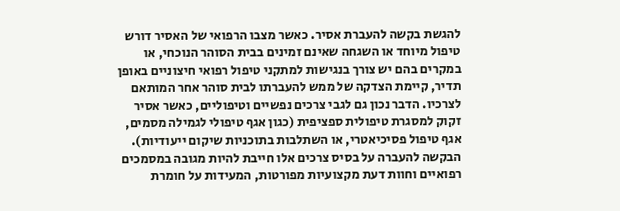להגשת בקשה להעברת אסיר. כאשר מצבו הרפואי של האסיר דורש טיפול מיוחד או השגחה שאינם זמינים בבית הסוהר הנוכחי, או במקרים בהם יש צורך בנגישות למתקני טיפול רפואי חיצוניים באופן תדיר, קיימת הצדקה של ממש להעברתו לבית סוהר אחר המותאם לצרכיו. הדבר נכון גם לגבי צרכים נפשיים וטיפוליים, כאשר אסיר זקוק למסגרת טיפולית ספציפית (כגון אגף טיפולי לגמילה מסמים, אגף טיפול פסיכיאטרי, או השתלבות בתוכניות שיקום ייעודיות). הבקשה להעברה על בסיס צרכים אלו חייבת להיות מגובה במסמכים רפואיים וחוות דעת מקצועיות מפורטות, המעידות על חומרת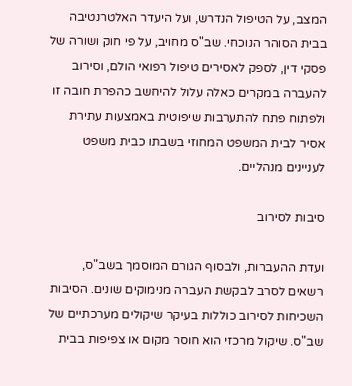המצב, על הטיפול הנדרש, ועל היעדר האלטרנטיבה בבית הסוהר הנוכחי. שב"ס מחויב, על פי חוק ושורה של פסקי דין, לספק לאסירים טיפול רפואי הולם, וסירוב להעברה במקרים כאלה עלול להיחשב כהפרת חובה זו ולפתוח פתח להתערבות שיפוטית באמצעות עתירת אסיר לבית המשפט המחוזי בשבתו כבית משפט לעניינים מנהליים.

סיבות לסירוב

ועדת ההעברות, ולבסוף הגורם המוסמך בשב"ס, רשאים לסרב לבקשת העברה מנימוקים שונים. הסיבות השכיחות לסירוב כוללות בעיקר שיקולים מערכתיים של שב"ס. שיקול מרכזי הוא חוסר מקום או צפיפות בבית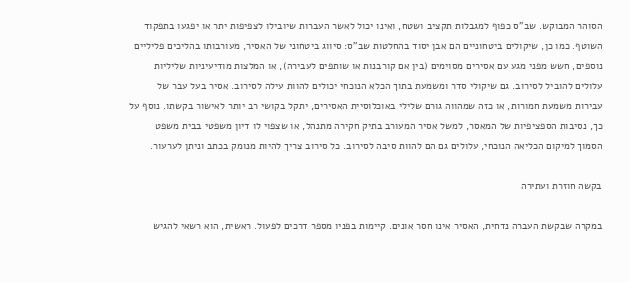הסוהר המבוקש. שב"ס כפוף למגבלות תקציב ושטח, ואינו יכול לאשר העברות שיובילו לצפיפות יתר או יפגעו בתפקוד השוטף. כמו כן, שיקולים ביטחוניים הם אבן יסוד בהחלטות שב"ס: סיווג ביטחוני של האסיר, מעורבותו בהליכים פליליים נוספים, חשש מפני מגע עם אסירים מסוימים (בין אם קורבנות או שותפים לעבירה), או המלצות מודיעיניות שליליות עלולים להוביל לסירוב. גם שיקולי סדר ומשמעת בתוך הכלא הנוכחי יכולים להוות עילה לסירוב. אסיר בעל עבר של עבירות משמעת חמורות, או כזה שמהווה גורם שלילי באוכלוסיית האסירים, יתקל בקושי רב יותר לאישור בקשתו. נוסף על כך, נסיבות הספציפיות של המאסר, למשל אסיר המעורב בתיק חקירה מתנהל, או שצפוי לו דיון משפטי בבית משפט הסמוך למיקום הכליאה הנוכחי, עלולים גם הם להוות סיבה לסירוב. כל סירוב צריך להיות מנומק בכתב וניתן לערעור.

בקשה חוזרת ועתירה

במקרה שבקשת העברה נדחית, האסיר אינו חסר אונים. קיימות בפניו מספר דרכים לפעול. ראשית, הוא רשאי להגיש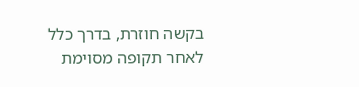בקשה חוזרת, בדרך כלל לאחר תקופה מסוימת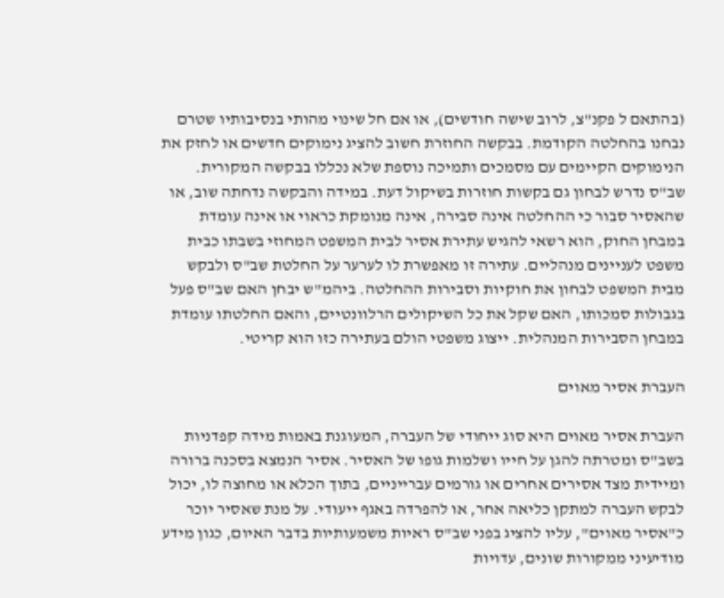(בהתאם ל פקנ"צ, לרוב שישה חודשים), או אם חל שינוי מהותי בנסיבותיו שטרם נבחנו בהחלטה הקודמת. בבקשה החוזרת חשוב להציג נימוקים חדשים או לחזק את הנימוקים הקיימים עם מסמכים ותמיכה נוספת שלא נכללו בבקשה המקורית. שב"ס נדרש לבחון גם בקשות חוזרות בשיקול דעת. במידה והבקשה נדחתה שוב, או שהאסיר סבור כי ההחלטה אינה סבירה, אינה מנומקת כראוי או אינה עומדת במבחן החוק, הוא רשאי להגיש עתירת אסיר לבית המשפט המחוזי בשבתו כבית משפט לעניינים מנהליים. עתירה זו מאפשרת לו לערער על החלטת שב"ס ולבקש מבית המשפט לבחון את חוקיות וסבירות ההחלטה. ביהמ"ש יבחן האם שב"ס פעל בגבולות סמכותו, האם שקל את כל השיקולים הרלוונטיים, והאם החלטתו עומדת במבחן הסבירות המנהלית. ייצוג משפטי הולם בעתירה כזו הוא קריטי.

העברת אסיר מאוים

העברת אסיר מאוים היא סוג ייחודי של העברה, המעוגנת באמות מידה קפדניות בשב"ס ומטרתה להגן על חייו ושלמות גופו של האסיר. אסיר הנמצא בסכנה ברורה ומיידית מצד אסירים אחרים או גורמים עברייניים, בתוך הכלא או מחוצה לו, יכול לבקש העברה למתקן כליאה אחר, או להפרדה באגף ייעודי. על מנת שאסיר יוכר כ"אסיר מאוים", עליו להציג בפני שב"ס ראיות משמעותיות בדבר האיום, כגון מידע מודיעיני ממקורות שונים, עדויות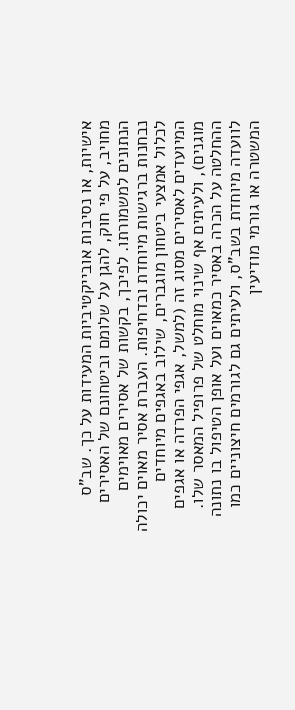אישיות, או נסיבות אובייקטיביות המעידות על כך. שב"ס מחויב, על פי חוק, להגן על שלומם וביטחונם של האסירים הנתונים למשמורתו. לפיכך, בקשות של אסירים מאוימים נבחנות ברגישות מיוחדת ובדחיפות. העברת אסיר מאוים יכולה לכלול אמצעי ביטחון מוגברים, שילוב באגפים מיוחדים המיועדים לאסירים מסוג זה (למשל, אגפי הפרדה או אגפים מוגנים), ולעיתים אף שינוי מוחלט של פרופיל המאסר שלו. ההחלטה על הכרה באסיר כמאוים ועל אופן הטיפול בו נתונה לוועדה מיוחדת בשב"ס, ולעיתים גם לגורמים חיצוניים כמו המשטרה או גורמי מודיעין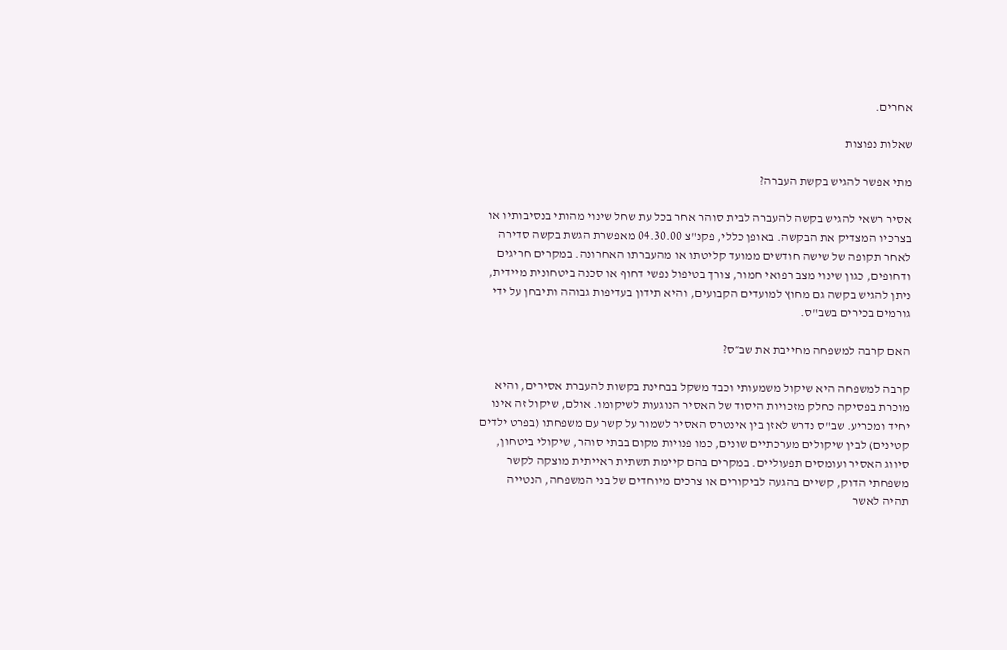אחרים.

שאלות נפוצות

מתי אפשר להגיש בקשת העברה?

אסיר רשאי להגיש בקשה להעברה לבית סוהר אחר בכל עת שחל שינוי מהותי בנסיבותיו או בצרכיו המצדיק את הבקשה. באופן כללי, פקנ"צ 04.30.00 מאפשרת הגשת בקשה סדירה לאחר תקופה של שישה חודשים ממועד קליטתו או מהעברתו האחרונה. במקרים חריגים ודחופים, כגון שינוי מצב רפואי חמור, צורך בטיפול נפשי דחוף או סכנה ביטחונית מיידית, ניתן להגיש בקשה גם מחוץ למועדים הקבועים, והיא תידון בעדיפות גבוהה ותיבחן על ידי גורמים בכירים בשב"ס.

האם קרבה למשפחה מחייבת את שב״ס?

קרבה למשפחה היא שיקול משמעותי וכבד משקל בבחינת בקשות להעברת אסירים, והיא מוכרת בפסיקה כחלק מזכויות היסוד של האסיר הנוגעות לשיקומו. אולם, שיקול זה אינו יחיד ומכריע. שב"ס נדרש לאזן בין אינטרס האסיר לשמור על קשר עם משפחתו (בפרט ילדים קטינים) לבין שיקולים מערכתיים שונים, כמו פנויות מקום בבתי סוהר, שיקולי ביטחון, סיווג האסיר ועומסים תפעוליים. במקרים בהם קיימת תשתית ראייתית מוצקה לקשר משפחתי הדוק, קשיים בהגעה לביקורים או צרכים מיוחדים של בני המשפחה, הנטייה תהיה לאשר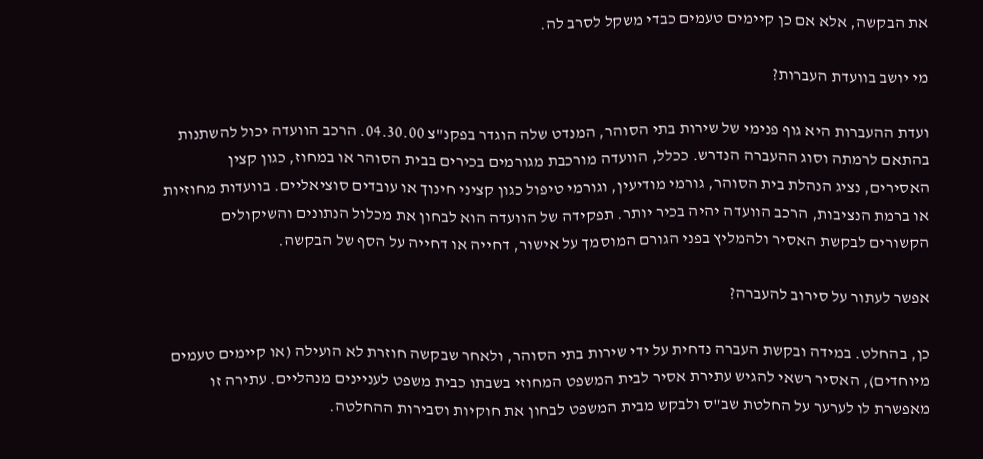את הבקשה, אלא אם כן קיימים טעמים כבדי משקל לסרב לה.

מי יושב בוועדת העברות?

ועדת ההעברות היא גוף פנימי של שירות בתי הסוהר, המנדט שלה הוגדר בפקנ"צ 04.30.00. הרכב הוועדה יכול להשתנות בהתאם לרמתה וסוג ההעברה הנדרש. ככלל, הוועדה מורכבת מגורמים בכירים בבית הסוהר או במחוז, כגון קצין האסירים, נציג הנהלת בית הסוהר, גורמי מודיעין, וגורמי טיפול כגון קציני חינוך או עובדים סוציאליים. בוועדות מחוזיות או ברמת הנציבות, הרכב הוועדה יהיה בכיר יותר. תפקידה של הוועדה הוא לבחון את מכלול הנתונים והשיקולים הקשורים לבקשת האסיר ולהמליץ בפני הגורם המוסמך על אישור, דחייה או דחייה על הסף של הבקשה.

אפשר לעתור על סירוב להעברה?

כן, בהחלט. במידה ובקשת העברה נדחית על ידי שירות בתי הסוהר, ולאחר שבקשה חוזרת לא הועילה (או קיימים טעמים מיוחדים), האסיר רשאי להגיש עתירת אסיר לבית המשפט המחוזי בשבתו כבית משפט לעניינים מנהליים. עתירה זו מאפשרת לו לערער על החלטת שב"ס ולבקש מבית המשפט לבחון את חוקיות וסבירות ההחלטה.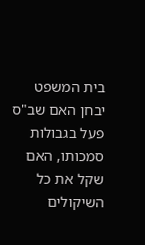בית המשפט יבחן האם שב"ס פעל בגבולות סמכותו, האם שקל את כל השיקולים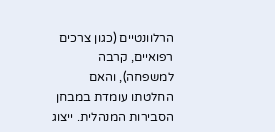הרלוונטיים (כגון צרכים רפואיים, קרבה למשפחה), והאם החלטתו עומדת במבחן הסבירות המנהלית. ייצוג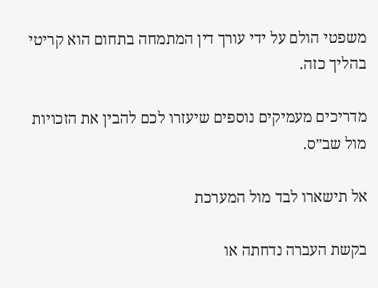משפטי הולם על ידי עורך דין המתמחה בתחום הוא קריטי בהליך כזה.

מדריכים מעמיקים נוספים שיעזרו לכם להבין את הזכויות מול שב״ס.

אל תישארו לבד מול המערכת

בקשת העברה נדחתה או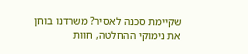שקיימת סכנה לאסיר? משרדנו בוחן את נימוקי ההחלטה, חוות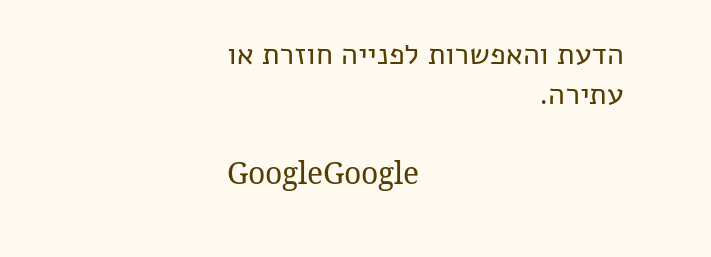הדעת והאפשרות לפנייה חוזרת או עתירה.

GoogleGoogle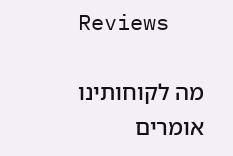Reviews

מה לקוחותינו אומרים